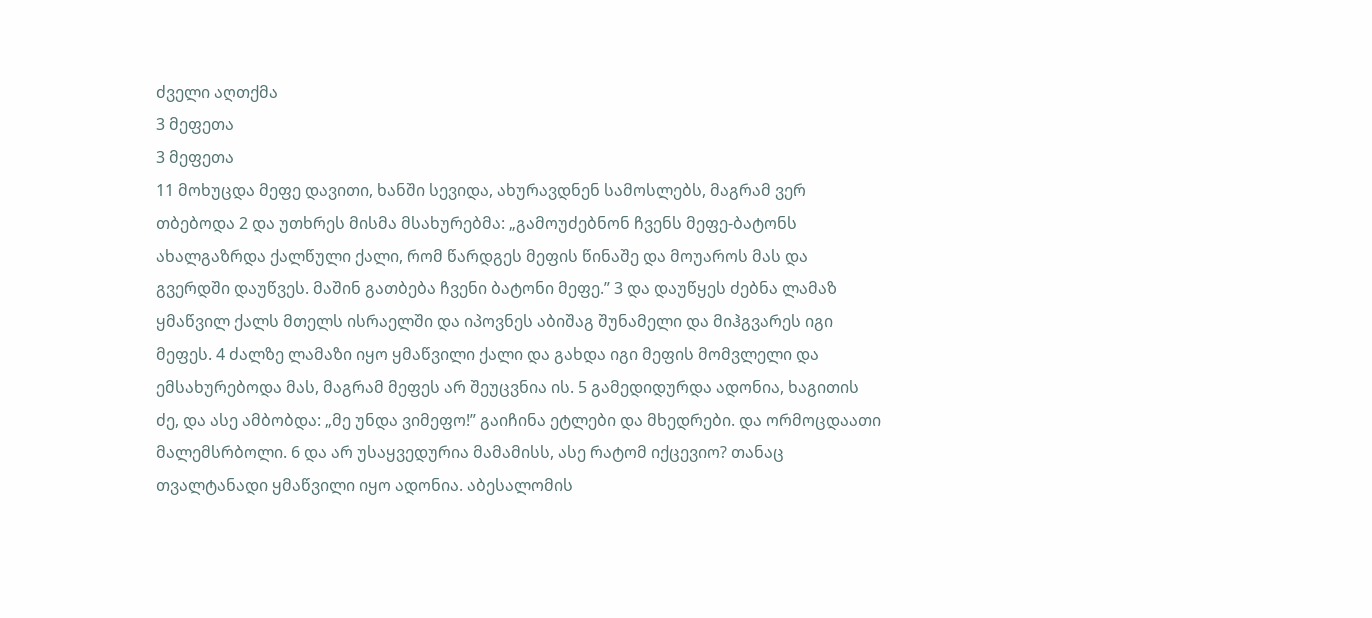ძველი აღთქმა
3 მეფეთა
3 მეფეთა
11 მოხუცდა მეფე დავითი, ხანში სევიდა, ახურავდნენ სამოსლებს, მაგრამ ვერ თბებოდა 2 და უთხრეს მისმა მსახურებმა: „გამოუძებნონ ჩვენს მეფე-ბატონს ახალგაზრდა ქალწული ქალი, რომ წარდგეს მეფის წინაშე და მოუაროს მას და გვერდში დაუწვეს. მაშინ გათბება ჩვენი ბატონი მეფე.” 3 და დაუწყეს ძებნა ლამაზ ყმაწვილ ქალს მთელს ისრაელში და იპოვნეს აბიშაგ შუნამელი და მიჰგვარეს იგი მეფეს. 4 ძალზე ლამაზი იყო ყმაწვილი ქალი და გახდა იგი მეფის მომვლელი და ემსახურებოდა მას, მაგრამ მეფეს არ შეუცვნია ის. 5 გამედიდურდა ადონია, ხაგითის ძე, და ასე ამბობდა: „მე უნდა ვიმეფო!” გაიჩინა ეტლები და მხედრები. და ორმოცდაათი მალემსრბოლი. 6 და არ უსაყვედურია მამამისს, ასე რატომ იქცევიო? თანაც თვალტანადი ყმაწვილი იყო ადონია. აბესალომის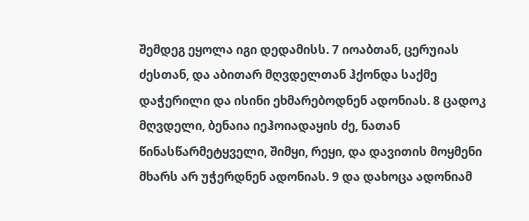შემდეგ ეყოლა იგი დედამისს. 7 იოაბთან, ცერუიას ძესთან, და აბითარ მღვდელთან ჰქონდა საქმე დაჭერილი და ისინი ეხმარებოდნენ ადონიას. 8 ცადოკ მღვდელი, ბენაია იეჰოიადაყის ძე, ნათან წინასწარმეტყველი, შიმყი, რეყი, და დავითის მოყმენი მხარს არ უჭერდნენ ადონიას. 9 და დახოცა ადონიამ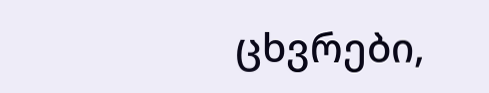ცხვრები,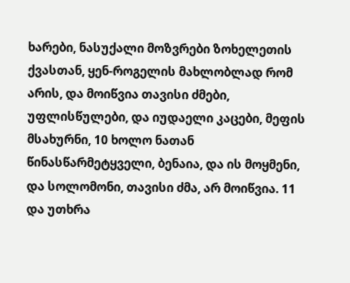ხარები, ნასუქალი მოზვრები ზოხელეთის ქვასთან, ყენ-როგელის მახლობლად რომ არის, და მოიწვია თავისი ძმები, უფლისწულები, და იუდაელი კაცები, მეფის მსახურნი, 10 ხოლო ნათან წინასწარმეტყველი, ბენაია, და ის მოყმენი, და სოლომონი, თავისი ძმა, არ მოიწვია. 11 და უთხრა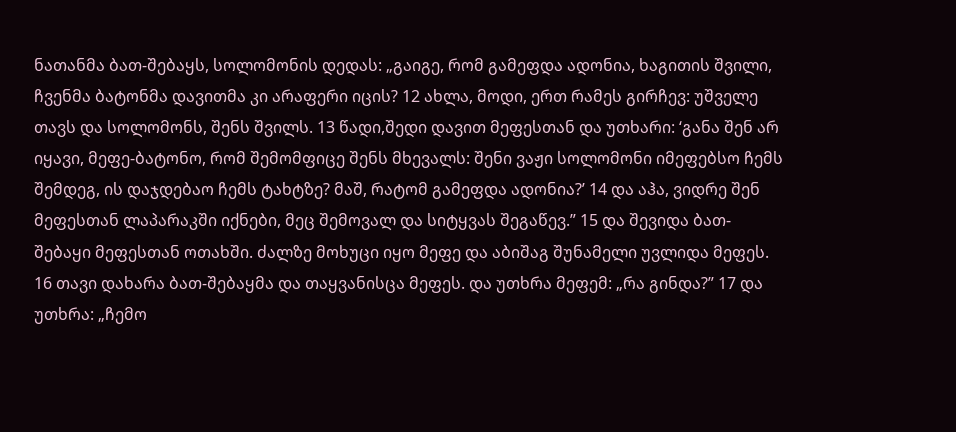ნათანმა ბათ-შებაყს, სოლომონის დედას: „გაიგე, რომ გამეფდა ადონია, ხაგითის შვილი, ჩვენმა ბატონმა დავითმა კი არაფერი იცის? 12 ახლა, მოდი, ერთ რამეს გირჩევ: უშველე თავს და სოლომონს, შენს შვილს. 13 წადი,შედი დავით მეფესთან და უთხარი: ‘განა შენ არ იყავი, მეფე-ბატონო, რომ შემომფიცე შენს მხევალს: შენი ვაჟი სოლომონი იმეფებსო ჩემს შემდეგ, ის დაჯდებაო ჩემს ტახტზე? მაშ, რატომ გამეფდა ადონია?’ 14 და აჰა, ვიდრე შენ მეფესთან ლაპარაკში იქნები, მეც შემოვალ და სიტყვას შეგაწევ.” 15 და შევიდა ბათ-შებაყი მეფესთან ოთახში. ძალზე მოხუცი იყო მეფე და აბიშაგ შუნამელი უვლიდა მეფეს. 16 თავი დახარა ბათ-შებაყმა და თაყვანისცა მეფეს. და უთხრა მეფემ: „რა გინდა?” 17 და უთხრა: „ჩემო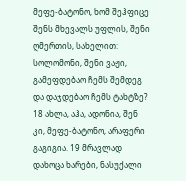მეფე-ბატონო, ხომ შეჰფიცე შენს მხევალს უფლის, შენი ღმერთის, სახელით: სოლომონი, შენი ვაჟი, გამეფდებაო ჩემს შემდეგ და დაჯდებაო ჩემს ტახტზე? 18 ახლა, აჰა, ადონია, შენ კი, მეფე-ბატონო, არაფერი გაგიგია. 19 მრავლად დახოცა ხარები, ნასუქალი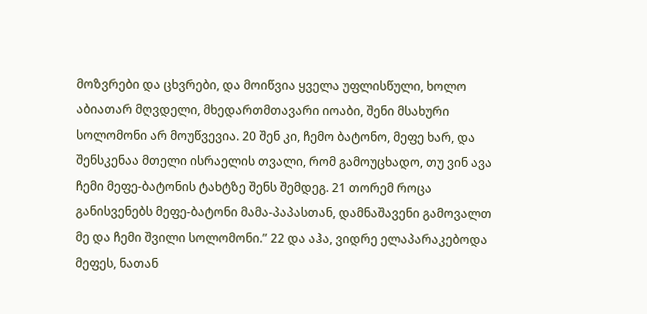მოზვრები და ცხვრები, და მოიწვია ყველა უფლისწული, ხოლო აბიათარ მღვდელი, მხედართმთავარი იოაბი, შენი მსახური სოლომონი არ მოუწვევია. 20 შენ კი, ჩემო ბატონო, მეფე ხარ, და შენსკენაა მთელი ისრაელის თვალი, რომ გამოუცხადო, თუ ვინ ავა ჩემი მეფე-ბატონის ტახტზე შენს შემდეგ. 21 თორემ როცა განისვენებს მეფე-ბატონი მამა-პაპასთან, დამნაშავენი გამოვალთ მე და ჩემი შვილი სოლომონი.” 22 და აჰა, ვიდრე ელაპარაკებოდა მეფეს, ნათან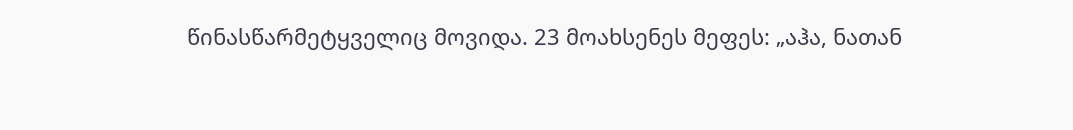წინასწარმეტყველიც მოვიდა. 23 მოახსენეს მეფეს: „აჰა, ნათან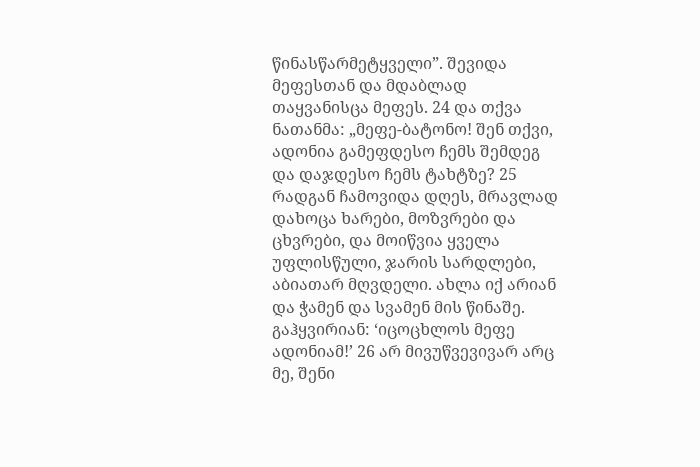წინასწარმეტყველი”. შევიდა მეფესთან და მდაბლად თაყვანისცა მეფეს. 24 და თქვა ნათანმა: „მეფე-ბატონო! შენ თქვი, ადონია გამეფდესო ჩემს შემდეგ და დაჯდესო ჩემს ტახტზე? 25 რადგან ჩამოვიდა დღეს, მრავლად დახოცა ხარები, მოზვრები და ცხვრები, და მოიწვია ყველა უფლისწული, ჯარის სარდლები, აბიათარ მღვდელი. ახლა იქ არიან და ჭამენ და სვამენ მის წინაშე. გაჰყვირიან: ‘იცოცხლოს მეფე ადონიამ!’ 26 არ მივუწვევივარ არც მე, შენი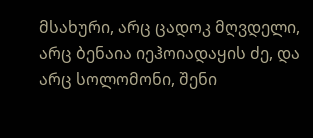მსახური, არც ცადოკ მღვდელი, არც ბენაია იეჰოიადაყის ძე, და არც სოლომონი, შენი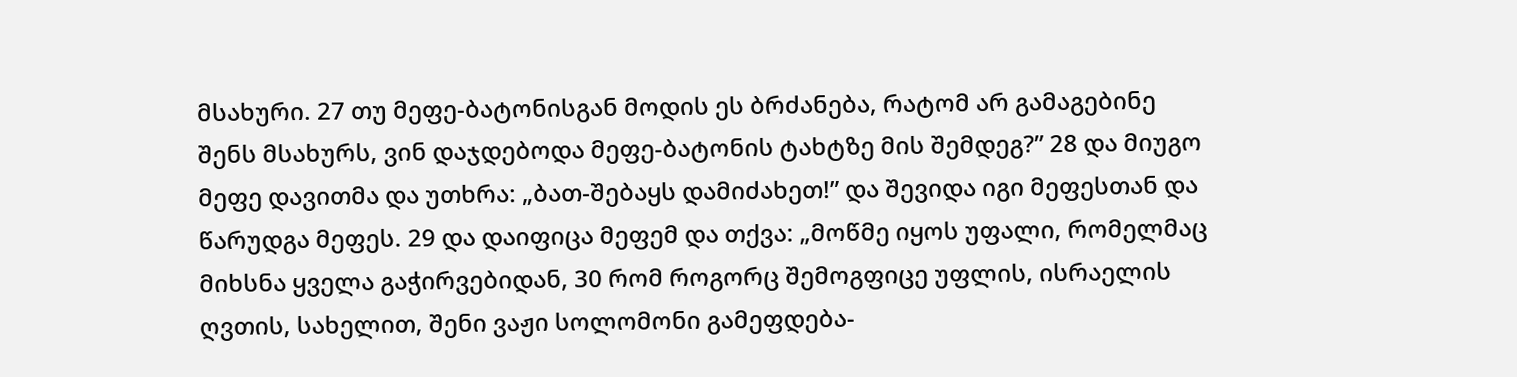მსახური. 27 თუ მეფე-ბატონისგან მოდის ეს ბრძანება, რატომ არ გამაგებინე შენს მსახურს, ვინ დაჯდებოდა მეფე-ბატონის ტახტზე მის შემდეგ?” 28 და მიუგო მეფე დავითმა და უთხრა: „ბათ-შებაყს დამიძახეთ!” და შევიდა იგი მეფესთან და წარუდგა მეფეს. 29 და დაიფიცა მეფემ და თქვა: „მოწმე იყოს უფალი, რომელმაც მიხსნა ყველა გაჭირვებიდან, 30 რომ როგორც შემოგფიცე უფლის, ისრაელის ღვთის, სახელით, შენი ვაჟი სოლომონი გამეფდება-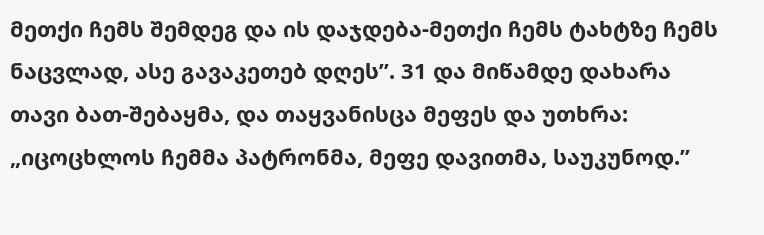მეთქი ჩემს შემდეგ და ის დაჯდება-მეთქი ჩემს ტახტზე ჩემს ნაცვლად, ასე გავაკეთებ დღეს”. 31 და მიწამდე დახარა თავი ბათ-შებაყმა, და თაყვანისცა მეფეს და უთხრა: „იცოცხლოს ჩემმა პატრონმა, მეფე დავითმა, საუკუნოდ.”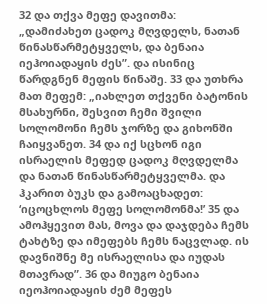32 და თქვა მეფე დავითმა: „დამიძახეთ ცადოკ მღვდელს, ნათან წინასწარმეტყველს, და ბენაია იეჰოიადაყის ძეს”. და ისინიც წარდგნენ მეფის წინაშე. 33 და უთხრა მათ მეფემ: „იახლეთ თქვენი ბატონის მსახურნი, შესვით ჩემი შვილი სოლომონი ჩემს ჯორზე და გიხონში ჩაიყვანეთ. 34 და იქ სცხონ იგი ისრაელის მეფედ ცადოკ მღვდელმა და ნათან წინასწარმეტყველმა. და ჰკარით ბუკს და გამოაცხადეთ: ‘იცოცხლოს მეფე სოლომონმა!’ 35 და ამოჰყევით მას, მოვა და დაჯდება ჩემს ტახტზე და იმეფებს ჩემს ნაცვლად. ის დავნიშნე მე ისრაელისა და იუდას მთავრად”. 36 და მიუგო ბენაია იეოჰოიადაყის ძემ მეფეს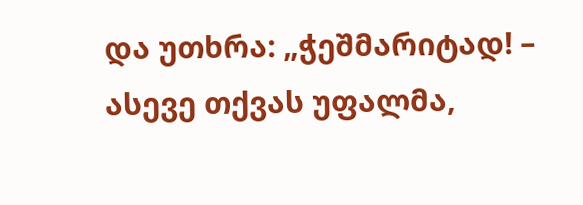და უთხრა: „ჭეშმარიტად! – ასევე თქვას უფალმა,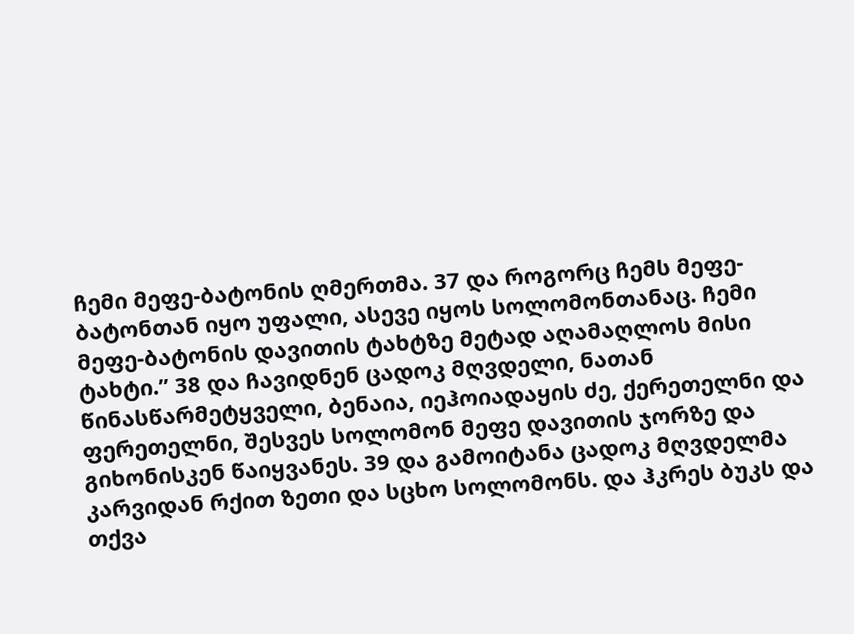ჩემი მეფე-ბატონის ღმერთმა. 37 და როგორც ჩემს მეფე-ბატონთან იყო უფალი, ასევე იყოს სოლომონთანაც. ჩემი მეფე-ბატონის დავითის ტახტზე მეტად აღამაღლოს მისი ტახტი.” 38 და ჩავიდნენ ცადოკ მღვდელი, ნათან წინასწარმეტყველი, ბენაია, იეჰოიადაყის ძე, ქერეთელნი და ფერეთელნი, შესვეს სოლომონ მეფე დავითის ჯორზე და გიხონისკენ წაიყვანეს. 39 და გამოიტანა ცადოკ მღვდელმა კარვიდან რქით ზეთი და სცხო სოლომონს. და ჰკრეს ბუკს და თქვა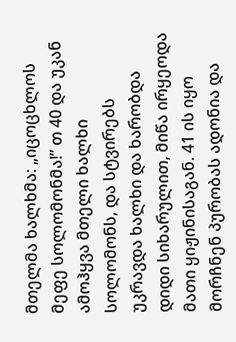მთელმა ხალხმა: „იცოცხლოს მეფე სოლომონმა!” თ 40 და უკან ამოჰყვა მთელი ხალხი სოლომონს, და სტვირებს უკრავდა ხალხი და ხარობდა დიდი სიხარულით, მიწა ირყეოდა მათი ყიჟინისაგან. 41 ის იყო მორჩნენ პურობას ადონია და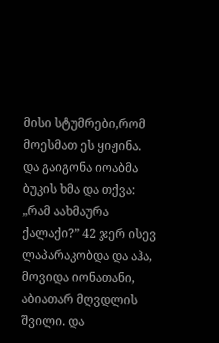მისი სტუმრები,რომ მოესმათ ეს ყიჟინა. და გაიგონა იოაბმა ბუკის ხმა და თქვა: „რამ აახმაურა ქალაქი?” 42 ჯერ ისევ ლაპარაკობდა და აჰა, მოვიდა იონათანი, აბიათარ მღვდლის შვილი. და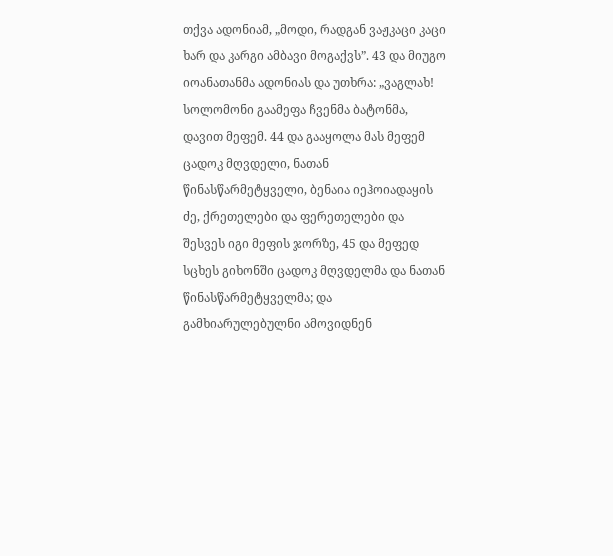თქვა ადონიამ, „მოდი, რადგან ვაჟკაცი კაცი ხარ და კარგი ამბავი მოგაქვს”. 43 და მიუგო იოანათანმა ადონიას და უთხრა: „ვაგლახ! სოლომონი გაამეფა ჩვენმა ბატონმა, დავით მეფემ. 44 და გააყოლა მას მეფემ ცადოკ მღვდელი, ნათან წინასწარმეტყველი, ბენაია იეჰოიადაყის ძე, ქრეთელები და ფერეთელები და შესვეს იგი მეფის ჯორზე, 45 და მეფედ სცხეს გიხონში ცადოკ მღვდელმა და ნათან წინასწარმეტყველმა; და გამხიარულებულნი ამოვიდნენ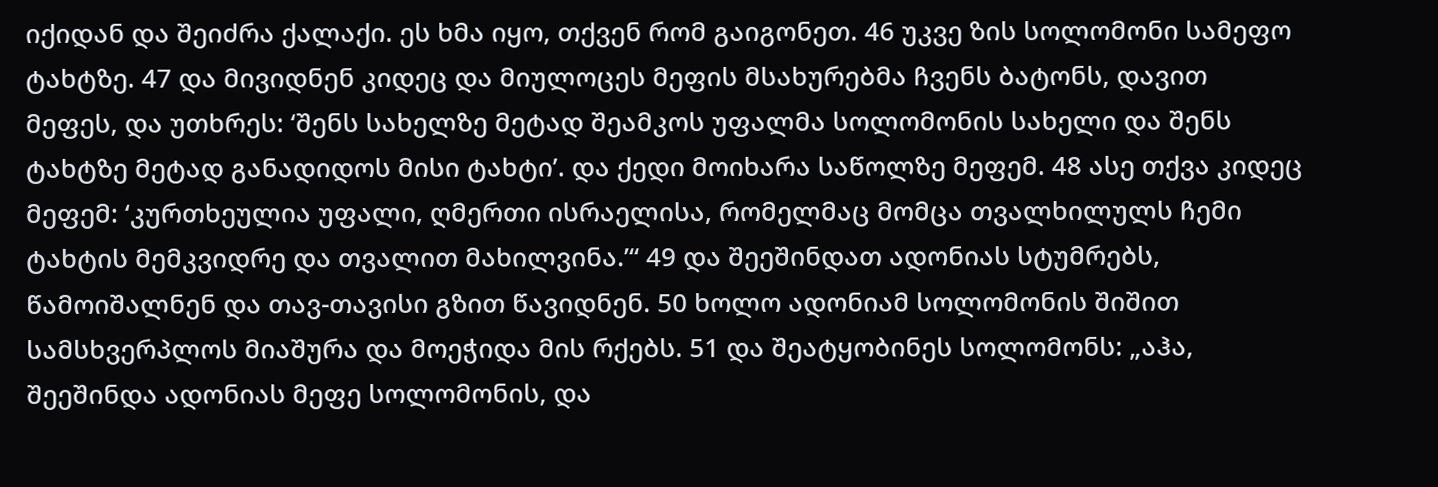იქიდან და შეიძრა ქალაქი. ეს ხმა იყო, თქვენ რომ გაიგონეთ. 46 უკვე ზის სოლომონი სამეფო ტახტზე. 47 და მივიდნენ კიდეც და მიულოცეს მეფის მსახურებმა ჩვენს ბატონს, დავით მეფეს, და უთხრეს: ‘შენს სახელზე მეტად შეამკოს უფალმა სოლომონის სახელი და შენს ტახტზე მეტად განადიდოს მისი ტახტი’. და ქედი მოიხარა საწოლზე მეფემ. 48 ასე თქვა კიდეც მეფემ: ‘კურთხეულია უფალი, ღმერთი ისრაელისა, რომელმაც მომცა თვალხილულს ჩემი ტახტის მემკვიდრე და თვალით მახილვინა.’“ 49 და შეეშინდათ ადონიას სტუმრებს, წამოიშალნენ და თავ-თავისი გზით წავიდნენ. 50 ხოლო ადონიამ სოლომონის შიშით სამსხვერპლოს მიაშურა და მოეჭიდა მის რქებს. 51 და შეატყობინეს სოლომონს: „აჰა, შეეშინდა ადონიას მეფე სოლომონის, და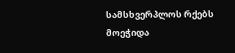სამსხვერპლოს რქებს მოეჭიდა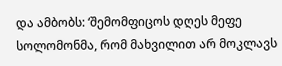და ამბობს: ‘შემომფიცოს დღეს მეფე სოლომონმა, რომ მახვილით არ მოკლავს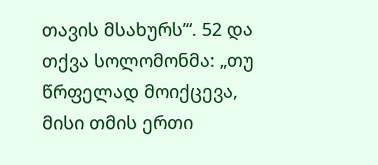თავის მსახურს’“. 52 და თქვა სოლომონმა: „თუ წრფელად მოიქცევა, მისი თმის ერთი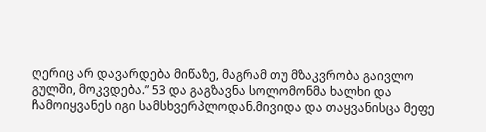ღერიც არ დავარდება მიწაზე, მაგრამ თუ მზაკვრობა გაივლო გულში, მოკვდება.” 53 და გაგზავნა სოლომონმა ხალხი და ჩამოიყვანეს იგი სამსხვერპლოდან.მივიდა და თაყვანისცა მეფე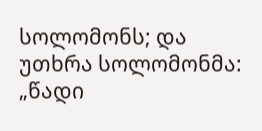სოლომონს; და უთხრა სოლომონმა: „წადი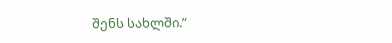შენს სახლში.”